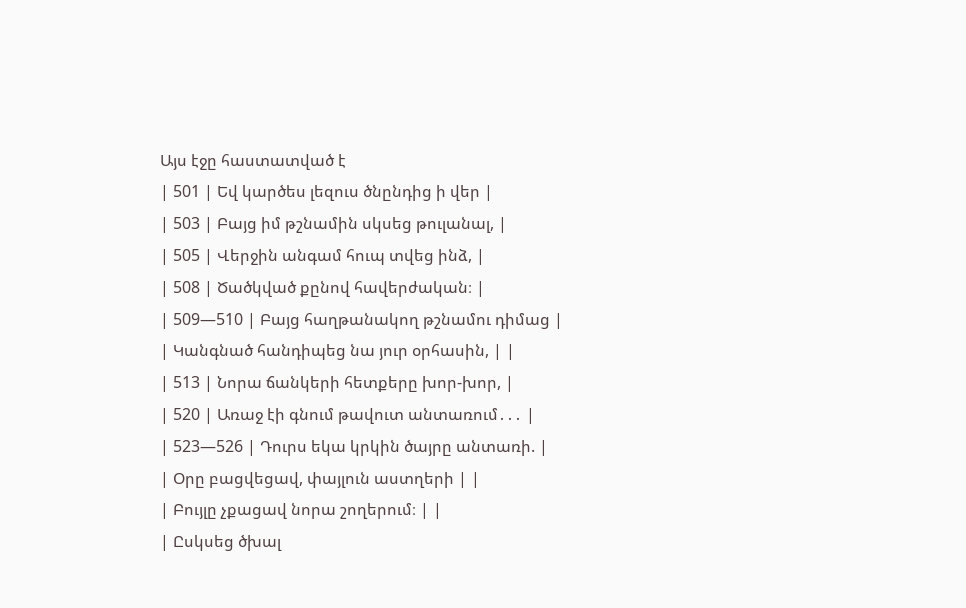Այս էջը հաստատված է
| 501 | Եվ կարծես լեզուս ծնընդից ի վեր |
| 503 | Բայց իմ թշնամին սկսեց թուլանալ, |
| 505 | Վերջին անգամ հուպ տվեց ինձ, |
| 508 | Ծածկված քընով հավերժական։ |
| 509—510 | Բայց հաղթանակող թշնամու դիմաց |
| Կանգնած հանդիպեց նա յուր օրհասին, | |
| 513 | Նորա ճանկերի հետքերը խոր-խոր, |
| 520 | Առաջ էի գնում թավուտ անտառում․․․ |
| 523—526 | Դուրս եկա կրկին ծայրը անտառի. |
| Օրը բացվեցավ, փայլուն աստղերի | |
| Բույլը չքացավ նորա շողերում։ | |
| Ըսկսեց ծխալ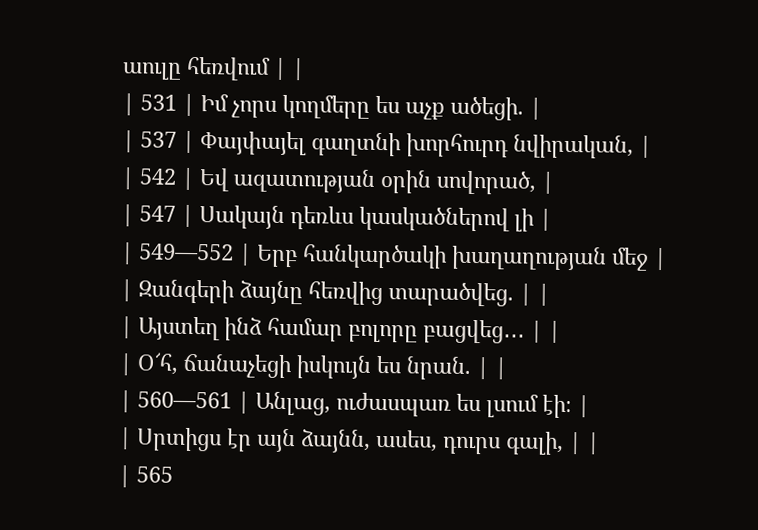աուլը հեռվում | |
| 531 | Իմ չորս կողմերը ես աչք ածեցի. |
| 537 | Փայփայել գաղտնի խորհուրդ նվիրական, |
| 542 | Եվ ազատության օրին սովորած, |
| 547 | Սակայն դեռևս կասկածներով լի |
| 549—552 | Երբ հանկարծակի խաղաղության մեջ |
| Զանգերի ձայնը հեռվից տարածվեց. | |
| Այստեղ ինձ համար բոլորը բացվեց․․․ | |
| Օ՜հ, ճանաչեցի իսկույն ես նրան. | |
| 560—561 | Անլաց, ուժասպառ ես լսում էի։ |
| Սրտիցս էր այն ձայնն, ասես, դուրս գալի, | |
| 565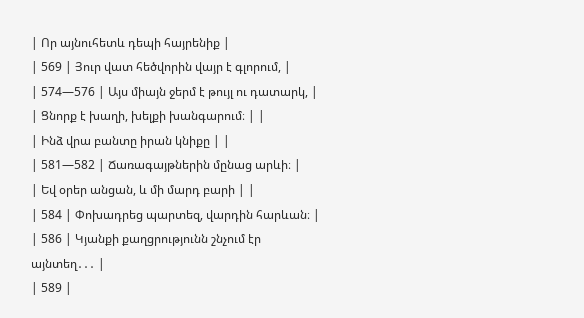| Որ այնուհետև դեպի հայրենիք |
| 569 | Յուր վատ հեծվորին վայր է գլորում, |
| 574—576 | Այս միայն ջերմ է թույլ ու դատարկ, |
| Ցնորք է խաղի, խելքի խանգարում։ | |
| Ինձ վրա բանտը իրան կնիքը | |
| 581—582 | Ճառագայթներին մընաց արևի։ |
| Եվ օրեր անցան, և մի մարդ բարի | |
| 584 | Փոխադրեց պարտեզ, վարդին հարևան։ |
| 586 | Կյանքի քաղցրությունն շնչում էր այնտեղ․․․ |
| 589 |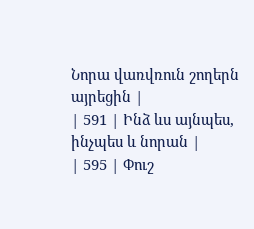Նորա վառվռուն շողերն այրեցին |
| 591 | Ինձ ևս այնպես, ինչպես և նորան |
| 595 | Փուշ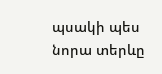պսակի պես նորա տերևը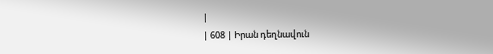|
| 608 | Իրան դեղնավուն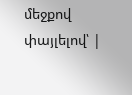մեջքով փայլելով՝ |